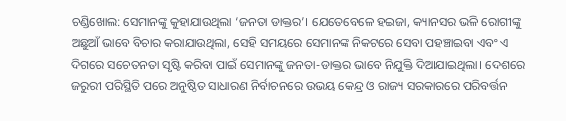ଚଣ୍ଡିଖୋଲ: ସେମାନଙ୍କୁ କୁହାଯାଉଥିଲା ‘ଜନତା ଡାକ୍ତର’। ଯେତେବେଳେ ହଇଜା, କ୍ୟାନସର ଭଳି ରୋଗୀଙ୍କୁ ଅଛୁଆଁ ଭାବେ ବିଚାର କରାଯାଉଥିଲା, ସେହି ସମୟରେ ସେମାନଙ୍କ ନିକଟରେ ସେବା ପହଞ୍ଚାଇବା ଏବଂ ଏ ଦିଗରେ ସଚେତନତା ସୃଷ୍ଟି କରିବା ପାଇଁ ସେମାନଙ୍କୁ ଜନତା-ଡାକ୍ତର ଭାବେ ନିଯୁକ୍ତି ଦିଆଯାଇଥିଲା। ଦେଶରେ ଜରୁରୀ ପରିସ୍ଥିତି ପରେ ଅନୁଷ୍ଠିତ ସାଧାରଣ ନିର୍ବାଚନରେ ଉଭୟ କେନ୍ଦ୍ର ଓ ରାଜ୍ୟ ସରକାରରେ ପରିବର୍ତ୍ତନ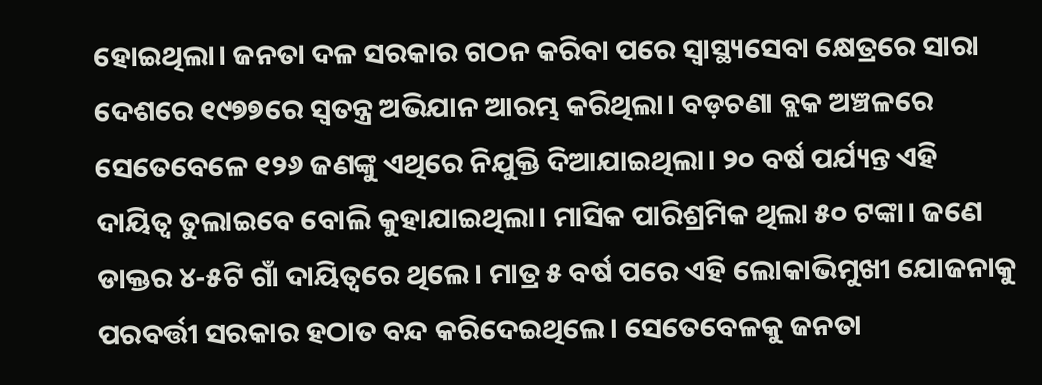ହୋଇଥିଲା। ଜନତା ଦଳ ସରକାର ଗଠନ କରିବା ପରେ ସ୍ୱାସ୍ଥ୍ୟସେବା କ୍ଷେତ୍ରରେ ସାରା ଦେଶରେ ୧୯୭୭ରେ ସ୍ୱତନ୍ତ୍ର ଅଭିଯାନ ଆରମ୍ଭ କରିଥିଲା। ବଡ଼ଚଣା ବ୍ଲକ ଅଞ୍ଚଳରେ ସେତେବେଳେ ୧୨୬ ଜଣଙ୍କୁ ଏଥିରେ ନିଯୁକ୍ତି ଦିଆଯାଇଥିଲା। ୨୦ ବର୍ଷ ପର୍ଯ୍ୟନ୍ତ ଏହି ଦାୟିତ୍ବ ତୁଲାଇବେ ବୋଲି କୁହାଯାଇଥିଲା। ମାସିକ ପାରିଶ୍ରମିକ ଥିଲା ୫୦ ଟଙ୍କା। ଜଣେ ଡାକ୍ତର ୪-୫ଟି ଗାଁ ଦାୟିତ୍ବରେ ଥିଲେ। ମାତ୍ର ୫ ବର୍ଷ ପରେ ଏହି ଲୋକାଭିମୁଖୀ ଯୋଜନାକୁ ପରବର୍ତ୍ତୀ ସରକାର ହଠାତ ବନ୍ଦ କରିଦେଇଥିଲେ। ସେତେବେଳକୁ ଜନତା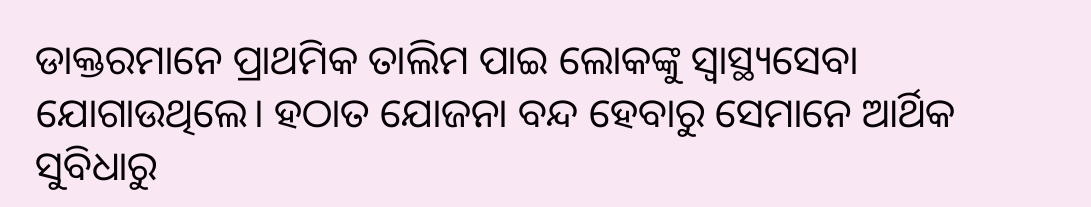ଡାକ୍ତରମାନେ ପ୍ରାଥମିକ ତାଲିମ ପାଇ ଲୋକଙ୍କୁ ସ୍ବାସ୍ଥ୍ୟସେବା ଯୋଗାଉଥିଲେ। ହଠାତ ଯୋଜନା ବନ୍ଦ ହେବାରୁ ସେମାନେ ଆର୍ଥିକ ସୁବିଧାରୁ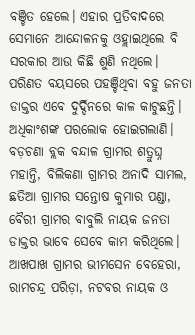ବଞ୍ଚିତ ହେଲେ। ଏହାର ପ୍ରତିବାଦରେ ସେମାନେ ଆନ୍ଦୋଳନକୁ ଓହ୍ଲାଇଥିଲେ ବି ସରକାର ଆଉ କିଛି ଶୁଣି ନଥିଲେ। ପରିଣତ ବୟସରେ ପହଞ୍ଚିଥିବା ବହୁ ଜନତା ଡାକ୍ତର ଏବେ ଦୁର୍ଦ୍ଦିନରେ କାଳ କାଟୁଛନ୍ତି। ଅଧିକାଂଶଙ୍କ ପରଲୋକ ହୋଇଗଲାଣି।
ବଡ଼ଚଣା ବ୍ଲକ ବନ୍ଦାଳ ଗ୍ରାମର ଶତ୍ରୁଘ୍ନ ମହାନ୍ତି, ବିଲିକଣା ଗ୍ରାମର ଅନାଦି ସାମଲ, ଛତିଆ ଗ୍ରାମର ସନ୍ତୋଷ କୁମାର ପଣ୍ଡା, ବୈରୀ ଗ୍ରାମର ବାବୁଲି ନାୟକ ଜନତା ଡାକ୍ତର ଭାବେ ସେବେ କାମ କରିଥିଲେ। ଆଖପାଖ ଗ୍ରାମର ଭୀମସେନ ବେହେରା, ରାମଚନ୍ଦ୍ର ପରିଡ଼ା, ନଟବର ନାୟକ ଓ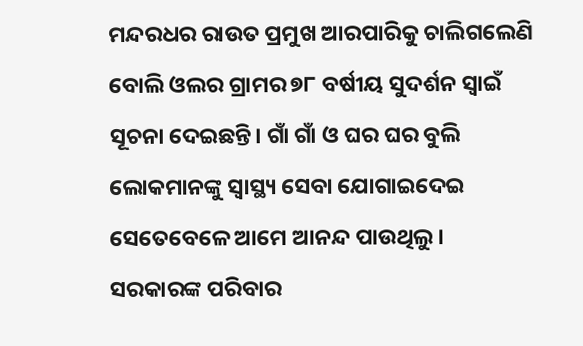ମନ୍ଦରଧର ରାଉତ ପ୍ରମୁଖ ଆରପାରିକୁ ଚାଲିଗଲେଣି ବୋଲି ଓଲର ଗ୍ରାମର ୭୮ ବର୍ଷୀୟ ସୁଦର୍ଶନ ସ୍ୱାଇଁ ସୂଚନା ଦେଇଛନ୍ତି। ଗାଁ ଗାଁ ଓ ଘର ଘର ବୁଲି ଲୋକମାନଙ୍କୁ ସ୍ୱାସ୍ଥ୍ୟ ସେବା ଯୋଗାଇଦେଇ ସେତେବେଳେ ଆମେ ଆନନ୍ଦ ପାଉଥିଲୁ। ସରକାରଙ୍କ ପରିବାର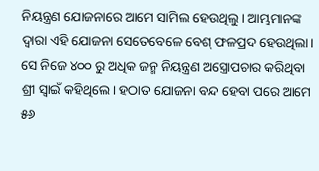ନିୟନ୍ତ୍ରଣ ଯୋଜନାରେ ଆମେ ସାମିଲ ହେଉଥିଲୁ। ଆମ୍ଭମାନଙ୍କ ଦ୍ୱାରା ଏହି ଯୋଜନା ସେତେବେଳେ ବେଶ୍ ଫଳପ୍ରଦ ହେଉଥିଲା। ସେ ନିଜେ ୪୦୦ ରୁ ଅଧିକ ଜନ୍ମ ନିୟନ୍ତ୍ରଣ ଅସ୍ତ୍ରୋପଚାର କରିଥିବା ଶ୍ରୀ ସ୍ୱାଇଁ କହିଥିଲେ। ହଠାତ ଯୋଜନା ବନ୍ଦ ହେବା ପରେ ଆମେ ୫୬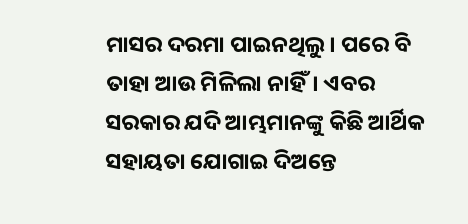ମାସର ଦରମା ପାଇନଥିଲୁ। ପରେ ବି ତାହା ଆଉ ମିଳିଲା ନାହିଁ। ଏବର ସରକାର ଯଦି ଆମ୍ଭମାନଙ୍କୁ କିଛି ଆର୍ଥିକ ସହାୟତା ଯୋଗାଇ ଦିଅନ୍ତେ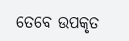ତେବେ ଉପକୃତ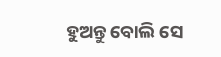ହୁଅନ୍ତୁ ବୋଲି ସେ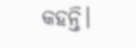କହନ୍ତି।